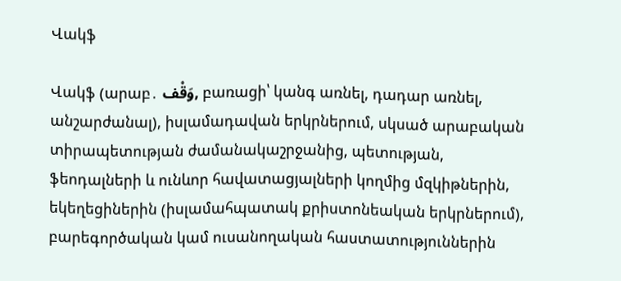Վակֆ

Վակֆ (արաբ․ وَقْف, բառացի՝ կանգ առնել, դադար առնել, անշարժանալ), իսլամադավան երկրներում, սկսած արաբական տիրապետության ժամանակաշրջանից, պետության, ֆեոդալների և ունևոր հավատացյալների կողմից մզկիթներին, եկեղեցիներին (իսլամահպատակ քրիստոնեական երկրներում), բարեգործական կամ ուսանողական հաստատություններին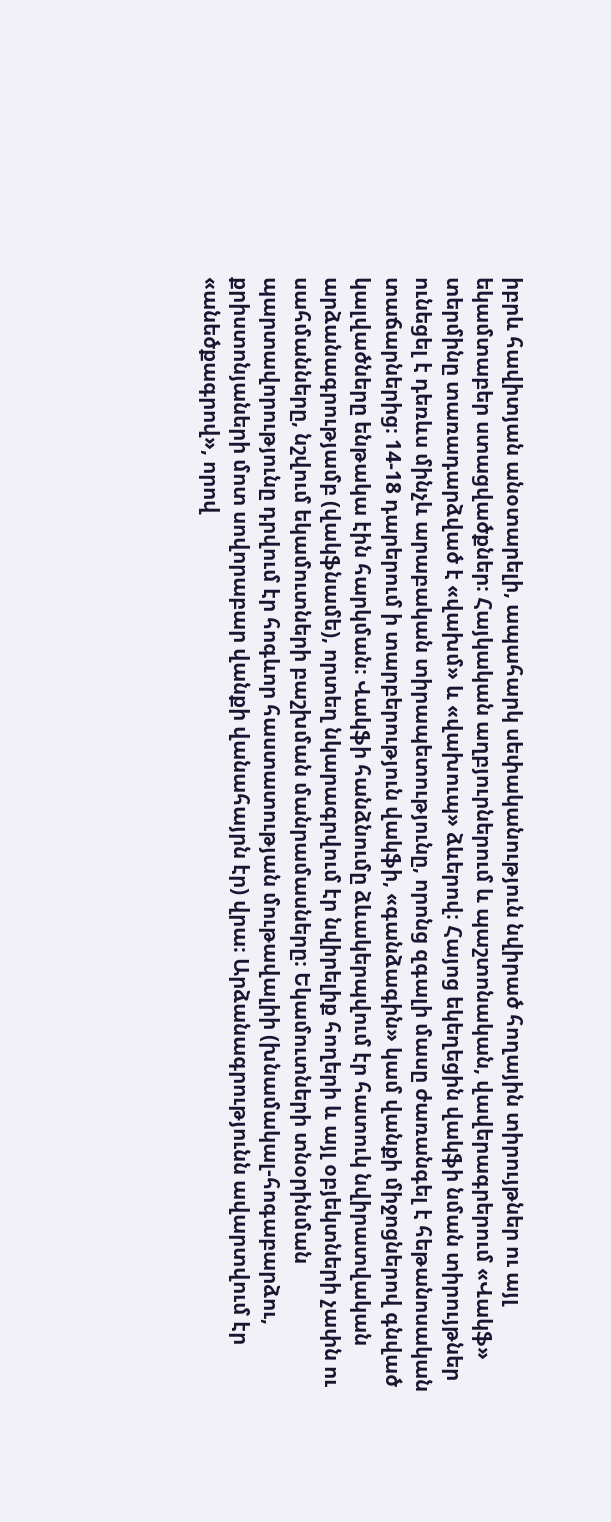իբրև հավիտյան անօտարելի, ապահարկ սեփականություն նվիրած հողային տիրույթներ ու այլ եկամտաբեր ստացվածքներ։ Հայկական աղբյուրներում և պաշտոնական, վավերագրերում «Վակֆ» տերմինը տառադարձված է «վախմ» և «վախուպ» ձևերով։ Հայոց եկեղեցին վակֆի նման տիրույթներ ունեցել է դեռևս մինչև արաբական տիրապետությունը, որոնց զգալի մասը ժառանգել է հեթանոսական տաճարներից։ 14-18 դարերում ի տարբերություն վակֆի, «գանձագին» կամ վանքի միջոցներով գնված կալվածները ենթակա էին հարկման։ Վակֆի հանձնումը ձևակերպվում էր հատուկ նվիրատվական արձանագրությամբ (վակֆնամե), որտեղ նկարագրվում էր նվիրելիք հողերի և այլ օբյեկտների չափն ու սահմանները, նշվում եկամուտների բաշխման մանրամասները։ Եկամուտների տնօրինման պարտավորությունը դրվում էր հոգևոր հաստատության մութավալիի (խնամակալ-հոգաբարձու, քրիստոնյաների մոտ սովորաբար վանքի վանահայրն էր) վրա։ Արձանագրությունն ավարտվում էր «անեծքագրով», որով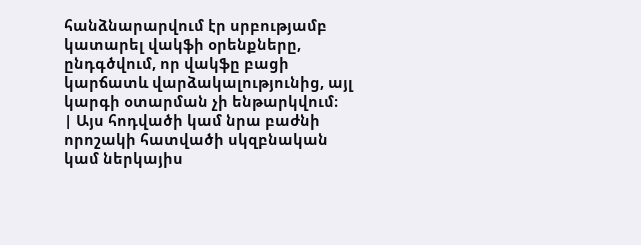հանձնարարվում էր սրբությամբ կատարել վակֆի օրենքները, ընդգծվում, որ վակֆը բացի կարճատև վարձակալությունից, այլ կարգի օտարման չի ենթարկվում։
| Այս հոդվածի կամ նրա բաժնի որոշակի հատվածի սկզբնական կամ ներկայիս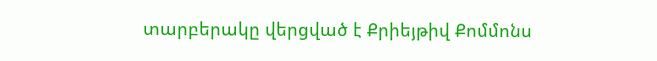տարբերակը վերցված է Քրիեյթիվ Քոմմոնս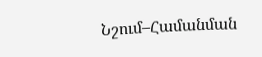Նշում–Համանման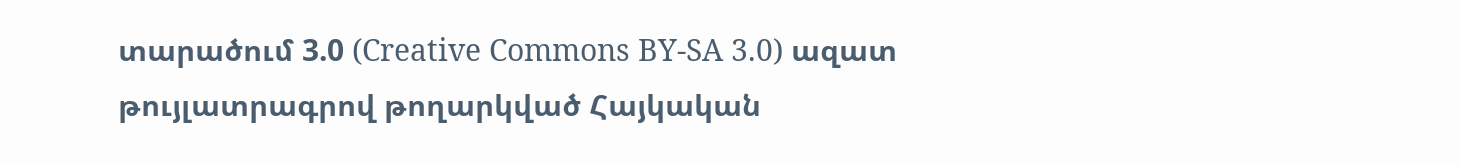տարածում 3.0 (Creative Commons BY-SA 3.0) ազատ թույլատրագրով թողարկված Հայկական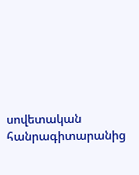սովետական հանրագիտարանից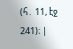(հ․ 11, էջ 241)։ |